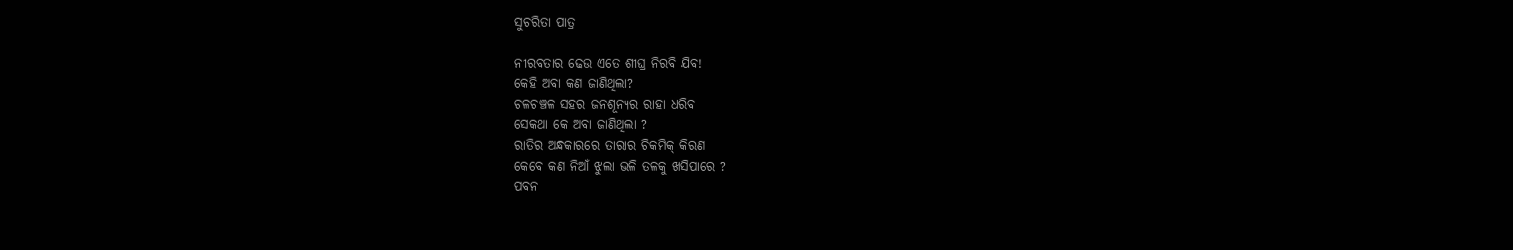ସୁଚରିତା ପାତ୍ର

ନୀରବତାର ଢେଉ ଏତେ ଶୀଘ୍ର ନିରବି ଯିବ!
କେହି ଅବା କଣ ଜାଣିଥିଲା?
ଚଳଚଞ୍ଚଳ ସହର ଜନଶୂନ୍ୟର ରାହା ଧରିବ
ସେକଥା କେ ଅବା ଜାଣିଥିଲା ?
ରାତିର ଅନ୍ଧକାରରେ ତାରାର ଚିକମିକ୍ କିରଣ
କେବେ କଣ ନିଆଁ ଝୁଲା ଭଳି ତଳକୁ ଖସିପାରେ ?
ପବନ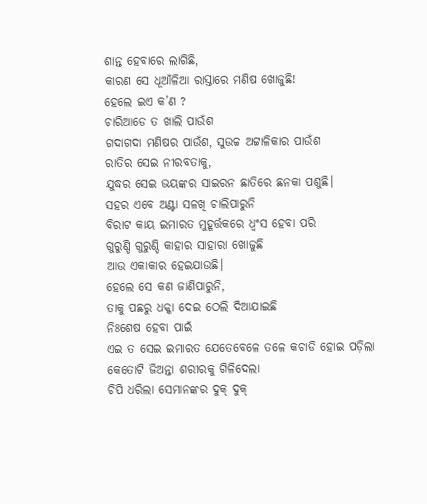ଶାନ୍ତ ହେବାରେ ଲାଗିଛି,
କାରଣ ସେ ଧୂଆଁଳିଆ ରାସ୍ତାରେ ମଣିଷ ଖୋଜୁଛି!
ହେଲେ ଇଏ କ’ଣ ?
ଚାରିଆଡେ ତ ଖାଲି ପାଉଁଶ
ଗଦାଗଦା ମଣିଷର ପାଉଁଶ, ସୁଉଚ୍ଚ ଅଟ୍ଟାଳିକାର ପାଉଁଶ
ରାତିର ସେଇ ନୀରବତାକୁ,
ଯୁଦ୍ଧର ସେଇ ଭୟଙ୍କର ସାଇରନ ଛାତିରେ ଛନକା ପଶୁଛି।
ସହର ଏବେ ଅଣ୍ଟା ସଳଖି ଚାଲିପାରୁନି
ବିରାଟ କାୟ ଇମାରତ ମୁହୂର୍ତ୍ତକରେ ଧ୍ୱଂସ ହେବା ପରି
ଗୁରୁଣ୍ଡି ଗୁରୁଣ୍ଡି କାହାର ସାହାରା ଖୋଜୁଛି
ଆଉ ଏକାକାର ହେଇଯାଉଛି।
ହେଲେ ସେ କଣ ଜାଣିପାରୁନି,
ତାକୁ ପଛରୁ ଧକ୍କା ଦେଇ ଠେଲି ଦିଆଯାଇଛି
ନିଃଶେଷ ହେବା ପାଇଁ
ଏଇ ତ ସେଇ ଇମାରତ ଯେତେବେଳେ ତଳେ କଚାଡି ହୋଇ ପଡ଼ିଲା
କେତୋଟି ଜିଅନ୍ତା ଶରୀରକୁ ଗିଳିଦେଲା
ଚିପି ଧରିଲା ସେମାନଙ୍କର ଦୁକ୍ ଦୁକ୍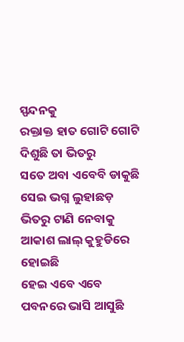ସ୍ପନ୍ଦନକୁ
ରକ୍ତାକ୍ତ ହାତ ଗୋଟି ଗୋଟି ଦିଶୁଛି ତା ଭିତରୁ
ସତେ ଅବା ଏବେବି ଡାକୁଛି
ସେଇ ଭଗ୍ନ ଲୁହାଛଡ଼ ଭିତରୁ ଟାଣି ନେବାକୁ
ଆକାଶ ଲାଲ୍ କୁହୁଡିରେ ହୋଇଛି
ହେଇ ଏବେ ଏବେ ପବନରେ ଭାସି ଆସୁଛି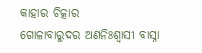କାହାର ଚିତ୍କାର
ଗୋଳାବାରୁଦର ଅଣନିଃଶ୍ୱାସୀ ବାସ୍ନା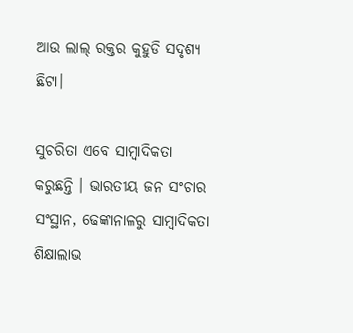ଆଉ ଲାଲ୍ ରକ୍ତର କୁହୁଡି ସଦୃଶ୍ୟ ଛିଟା।

ସୁଚରିତା ଏବେ ସାମ୍ବାଦିକତା କରୁଛନ୍ତି । ଭାରତୀୟ ଜନ ସଂଚାର ସଂସ୍ଥାନ, ଢେଙ୍କାନାଳରୁ ସାମ୍ବାଦିକତା ଶିକ୍ଷାଲାଭ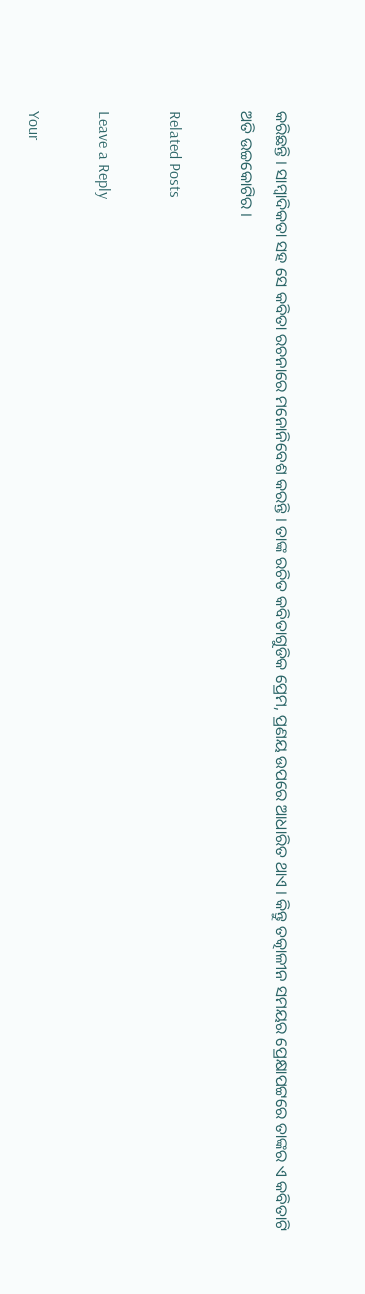କରିଛନ୍ତି । ସାମ୍ବାଦିକତା ସହ ସେ କବିତା ରଚନାରେ ମନୋନିବେଶ କରନ୍ତି । ତାଙ୍କ ରଚିତ କବିତାଗୁଡିକ ପ୍ରେମ, ପ୍ରଣୟ ଉପରେ ଆଧାରିତ ଥାଏ । କିନ୍ତୁ ତତ୍କାଳୀନ ସମୟର ପ୍ରେକ୍ଷାପଟ୍ଟରେ ତାଙ୍କର ଏ କବିତାଟି ଅତି ଉଚ୍ଚକୋଟିର ।

Related Posts

Leave a Reply

Your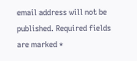email address will not be published. Required fields are marked *